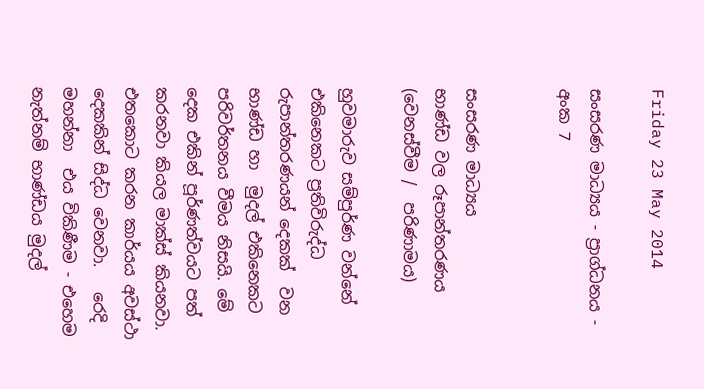Friday 23 May 2014

සංසරණ මාධ්‍යය - ප්‍රාග්ධනය - අංක 7


සංසරණ මාධ්‍යය
භාණ්ඩ වල රූපාන්තරණය (වෙනස්වීම /  පරිණාමය)

හුවමාරුව සම්පුර්ණ වන්නේ එකිනෙකට ප්‍රතිවිරුද්ධ  රුපාන්තරණයන් දෙකක්  වන භාණ්ඩ හා  මුදල් එකිනෙකට  පරිවර්තනය වීමය නිසයි. මේ දෙක එකින් පූර්ණත්වයට පත් කරනවා කියල මාක්ස් කියනවා. එතකොට කරන කාර්යය අවස්ථා දෙකකින් සිද්ධ වෙනවා.   රෙදි මහන්නා  එය විකිණීම - එහෙම නැත්නම් භාණ්ඩය මුදල්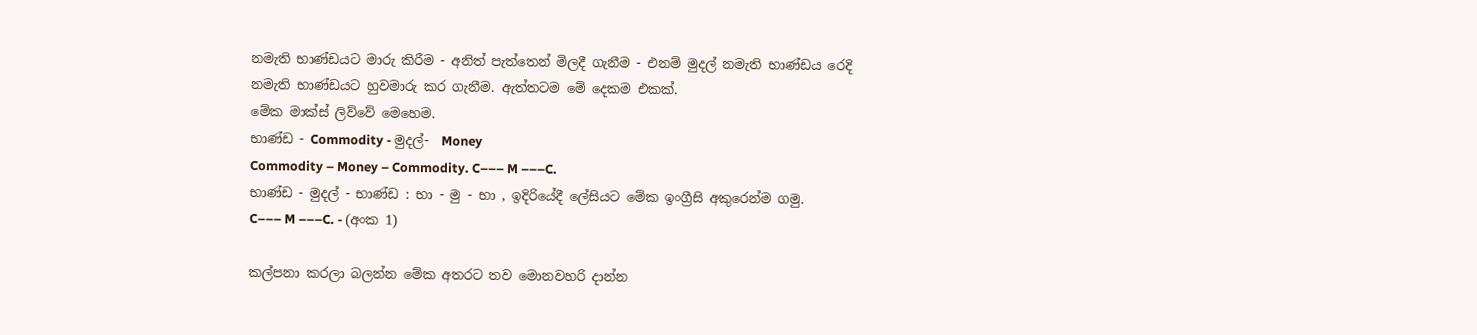නමැති භාණ්ඩයට මාරු කිරීම - අනිත් පැත්තෙන් මිලදී ගැනීම - එනම් මුදල් නමැති භාණ්ඩය රෙදි නමැති භාණ්ඩයට හුවමාරු කර ගැනීම. ඇත්තටම මේ දෙකම එකක්.
මේක මාක්ස් ලිව්වේ මෙහෙම.
භාණ්ඩ - Commodity - මුදල්-  Money
Commodity – Money – Commodity. C––– M –––C.
භාණ්ඩ - මුදල් - භාණ්ඩ : භා - මු - භා , ඉදිරියේදී ලේසියට මේක ඉංග්‍රීසි අකුරෙන්ම ගමු.
C––– M –––C. - (අංක 1)

කල්පනා කරලා බලන්න මේක අතරට තව මොනවහරි දාන්න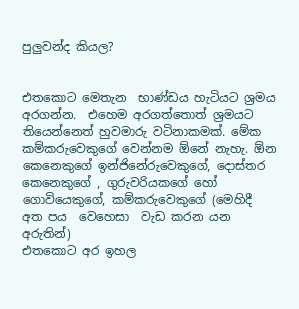පුලුවන්ද කියල?


එතකොට මෙතැන  භාණ්ඩය හැටියට ශ්‍රමය අරගන්න.  එහෙම අරගත්තොත් ශ්‍රමයට තියෙන්නෙත් හුවමාරු වටිනාකමක්. මේක කම්කරුවෙකුගේ වෙන්නම ඕනේ නැහැ. ඕන කෙනෙකුගේ ඉන්ජිනේරුවෙකුගේ, දොස්තර කෙනෙකුගේ , ගුරුවරියකගේ හෝ ගොවියෙකුගේ, කම්කරුවෙකුගේ (මෙහිදී  අත පය  වෙහෙසා  වැඩ කරන යන අරුතින්)
එතකොට අර ඉහල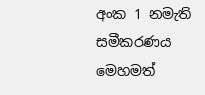අංක 1 නමැති සමීකරණය මෙහමත්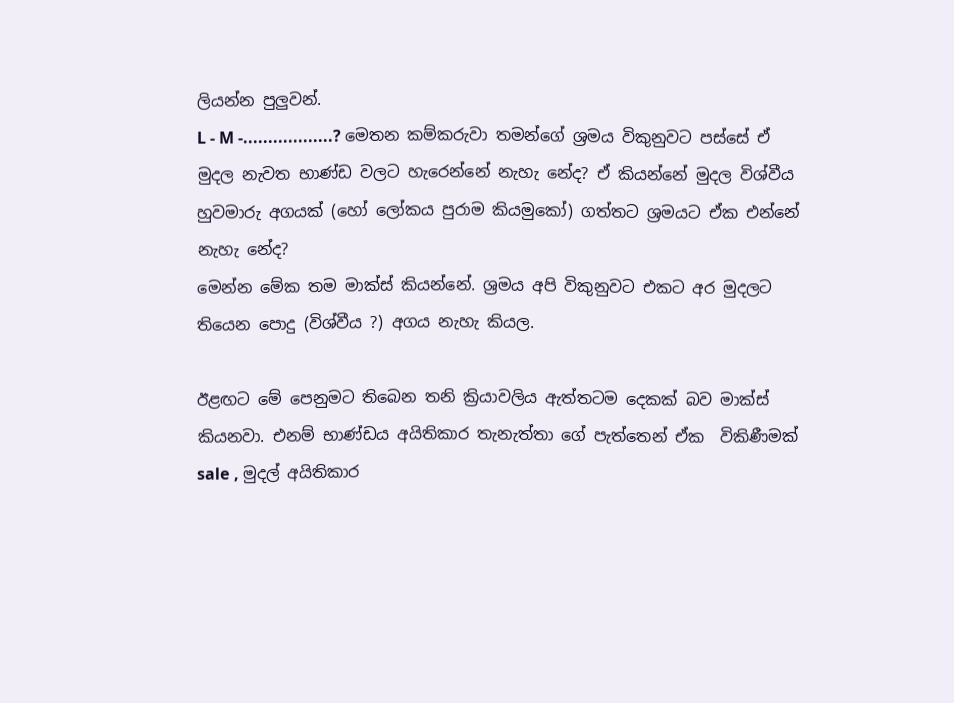ලියන්න පුලුවන්.
L - M -..................? මෙතන කම්කරුවා තමන්ගේ ශ්‍රමය විකුනුවට පස්සේ ඒ මුදල නැවත භාණ්ඩ වලට හැරෙන්නේ නැහැ නේද? ඒ කියන්නේ මුදල විශ්වීය හුවමාරු අගයක් (හෝ ලෝකය පුරාම කියමුකෝ) ගත්තට ශ්‍රමයට ඒක එන්නේ නැහැ නේද?
මෙන්න මේක තම මාක්ස් කියන්නේ. ශ්‍රමය අපි විකුනුවට එකට අර මුදලට තියෙන පොදු (විශ්වීය ?) අගය නැහැ කියල.

ඊළඟට මේ පෙනුමට තිබෙන තනි ක්‍රියාවලිය ඇත්තටම දෙකක් බව මාක්ස් කියනවා. එනම් භාණ්ඩය අයිතිකාර තැනැත්තා ගේ පැත්තෙන් ඒක  විකිණීමක්  sale , මුදල් අයිතිකාර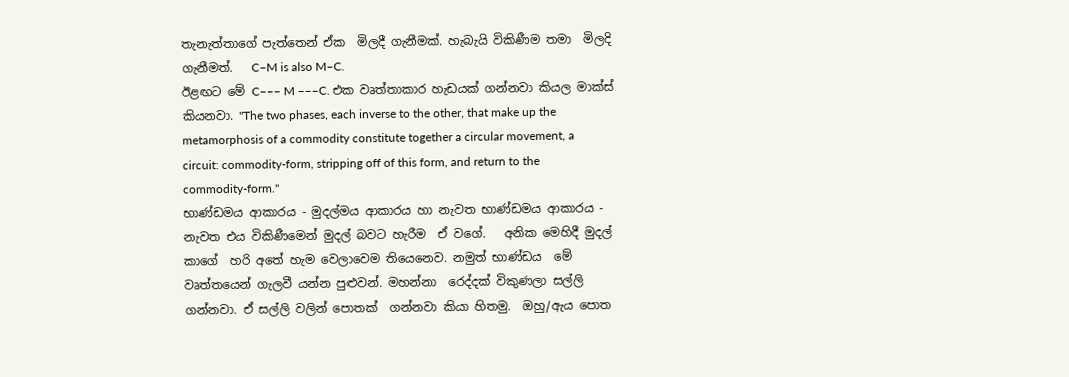තැනැත්තාගේ පැත්තෙන් ඒක  මිලදී ගැනීමක්. හැබැයි විකිණීම තමා  මිලදි ගැනීමත්.   C–M is also M–C.
ඊළඟට මේ C––– M –––C. එක වෘත්තාකාර හැඩයක් ගන්නවා කියල මාක්ස් කියනවා. "The two phases, each inverse to the other, that make up the metamorphosis of a commodity constitute together a circular movement, a circuit: commodity-form, stripping off of this form, and return to the commodity-form."
භාණ්ඩමය ආකාරය - මුදල්මය ආකාරය හා නැවත භාණ්ඩමය ආකාරය - නැවත එය විකිණීමෙන් මුදල් බවට හැරීම  ඒ වගේ.   අනික මෙහිදී මුදල් කාගේ  හරි අතේ හැම වෙලාවෙම තියෙනෙව. නමුත් භාණ්ඩය  මේ වෘත්තයෙන් ගැලවී යන්න පුළුවන්. මහන්නා  රෙද්දක් විකුණලා සල්ලි ගන්නවා. ඒ සල්ලි වලින් පොතක්  ගන්නවා කියා හිතමු.  ඔහු/ඇය පොත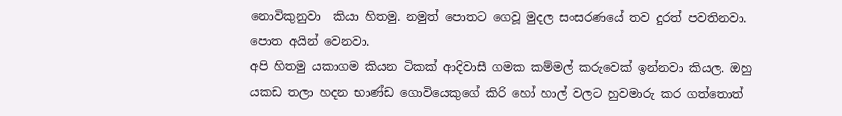නොවිකුනුවා  කියා හිතමු. නමුත් පොතට ගෙවූ මුදල සංසරණයේ තව දුරත් පවතිනවා. පොත අයින් වෙනවා.
අපි හිතමු යකාගම කියන ටිකක් ආදිවාසී ගමක කම්මල් කරුවෙක් ඉන්නවා කියල. ඔහු යකඩ තලා හදන භාණ්ඩ ගොවියෙකුගේ කිරි හෝ හාල් වලට හුවමාරු කර ගත්තොත්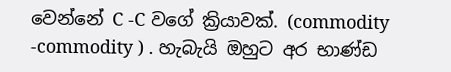වෙන්නේ C -C වගේ ක්‍රියාවක්. (commodity -commodity ) . හැබැයි ඔහුට අර භාණ්ඩ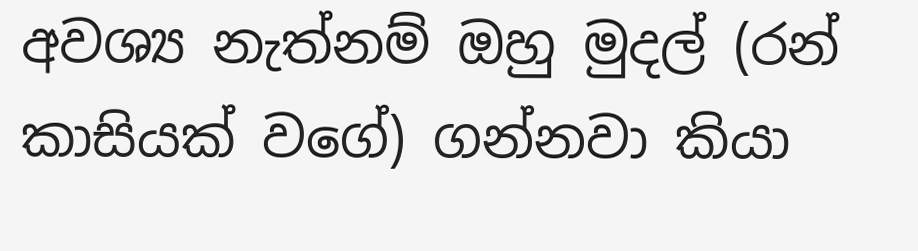අවශ්‍ය නැත්නම් ඔහු මුදල් (රන් කාසියක් වගේ) ගන්නවා කියා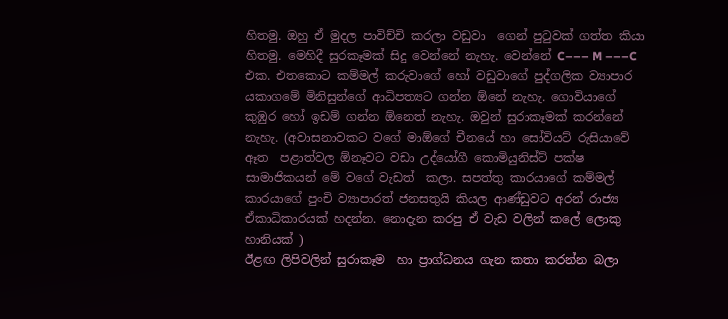හිතමු. ඔහු ඒ මුදල පාවිච්චි කරලා වඩුවා  ගෙන් පුටුවක් ගත්ත කියා හිතමු. මෙහිදී සුරකෑමක් සිදු වෙන්නේ නැහැ. වෙන්නේ C––– M –––C එක. එතකොට කම්මල් කරුවාගේ හෝ වඩුවාගේ පුද්ගලික ව්‍යාපාර යකාගමේ මිනිසුන්ගේ ආධිපත්‍යට ගන්න ඕනේ නැහැ. ගොවියාගේ කුඹුර හෝ ඉඩම් ගන්න ඕනෙත් නැහැ. ඔවුන් සුරාකෑමක් කරන්නේ නැහැ. (අවාසනාවකට වගේ මාඕගේ චීනයේ හා සෝවියට් රුසියාවේ ඈත  පළාත්වල ඕනෑවට වඩා උද්යෝගී කොමියුනිස්ට් පක්ෂ සාමාජිකයන් මේ වගේ වැඩත්  කලා. සපත්තු කාරයාගේ කම්මල් කාරයාගේ පුංචි ව්‍යාපාරත් ජනසතුයි කියල ආණ්ඩුවට අරන් රාජ්‍ය ඒකාධිකාරයක් හදන්න. නොදැන කරපු ඒ වැඩ වලින් කලේ ලොකු හානියක් )
ඊළඟ ලිපිවලින් සුරාකෑම  හා ප්‍රාග්ධනය ගැන කතා කරන්න බලා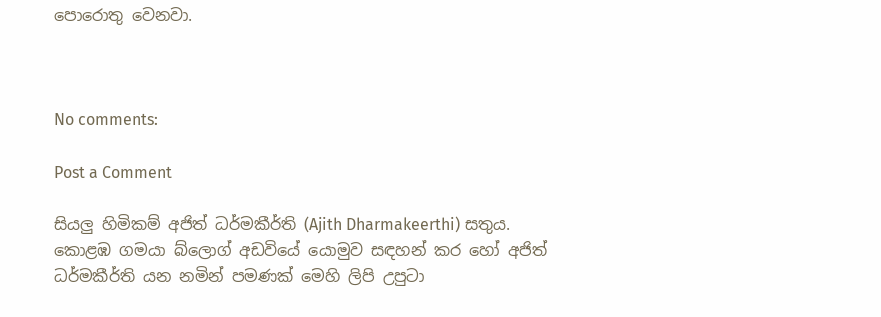පොරොතු වෙනවා.



No comments:

Post a Comment

සියලු හිමිකම් අජිත් ධර්මකීර්ති (Ajith Dharmakeerthi) සතුය. කොළඹ ගමයා බ්ලොග් අඩවියේ යොමුව සඳහන් කර හෝ අජිත් ධර්මකීර්ති යන නමින් පමණක් මෙහි ලිපි උපුටා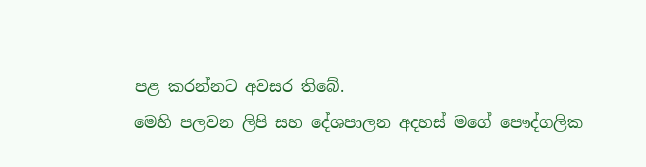පළ කරන්නට අවසර තිබේ.
මෙහි පලවන ලිපි සහ දේශපාලන අදහස් මගේ පෞද්ගලික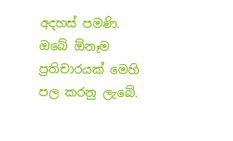අදහස් පමණි.
ඔබේ ඕනෑම ප්‍රතිචාරයක් මෙහි පල කරනු ලැබේ.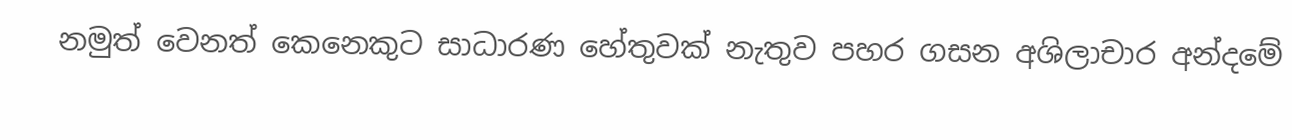නමුත් වෙනත් කෙනෙකුට සාධාරණ හේතුවක් නැතුව පහර ගසන අශිලාචාර අන්දමේ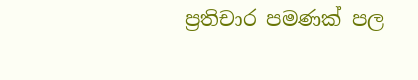ප්‍රතිචාර පමණක් පල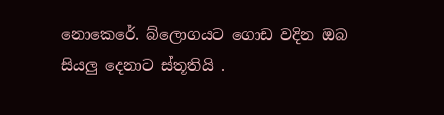නොකෙරේ. බ්ලොගයට ගොඩ වදින ඔබ සියලු දෙනාට ස්තූතියි .